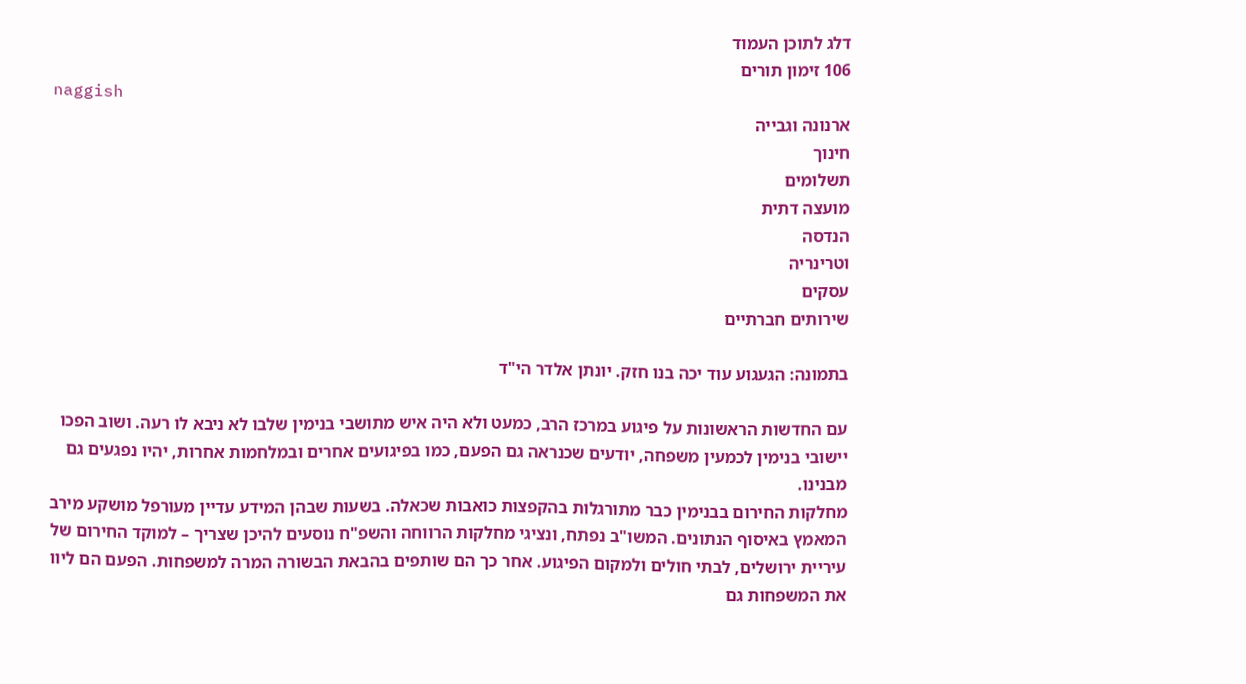דלג לתוכן העמוד
106 זימון תורים
naggish
ארנונה וגבייה
חינוך
תשלומים
מועצה דתית
הנדסה
וטרינריה
עסקים
שירותים חברתיים

בתמונה: הגעגוע עוד יכה בנו חזק. יונתן אלדר הי"ד

עם החדשות הראשונות על פיגוע במרכז הרב, כמעט ולא היה איש מתושבי בנימין שלבו לא ניבא לו רעה. ושוב הפכו יישובי בנימין לכמעין משפחה, יודעים שכנראה גם הפעם, כמו בפיגועים אחרים ובמלחמות אחרות, יהיו נפגעים גם מבנינו.
מחלקות החירום בבנימין כבר מתורגלות בהקפצות כואבות שכאלה. בשעות שבהן המידע עדיין מעורפל מושקע מירב המאמץ באיסוף הנתונים. המשו"ב נפתח, ונציגי מחלקות הרווחה והשפ"ח נוסעים להיכן שצריך – למוקד החירום של עיריית ירושלים, לבתי חולים ולמקום הפיגוע. אחר כך הם שותפים בהבאת הבשורה המרה למשפחות. הפעם הם ליוו את המשפחות גם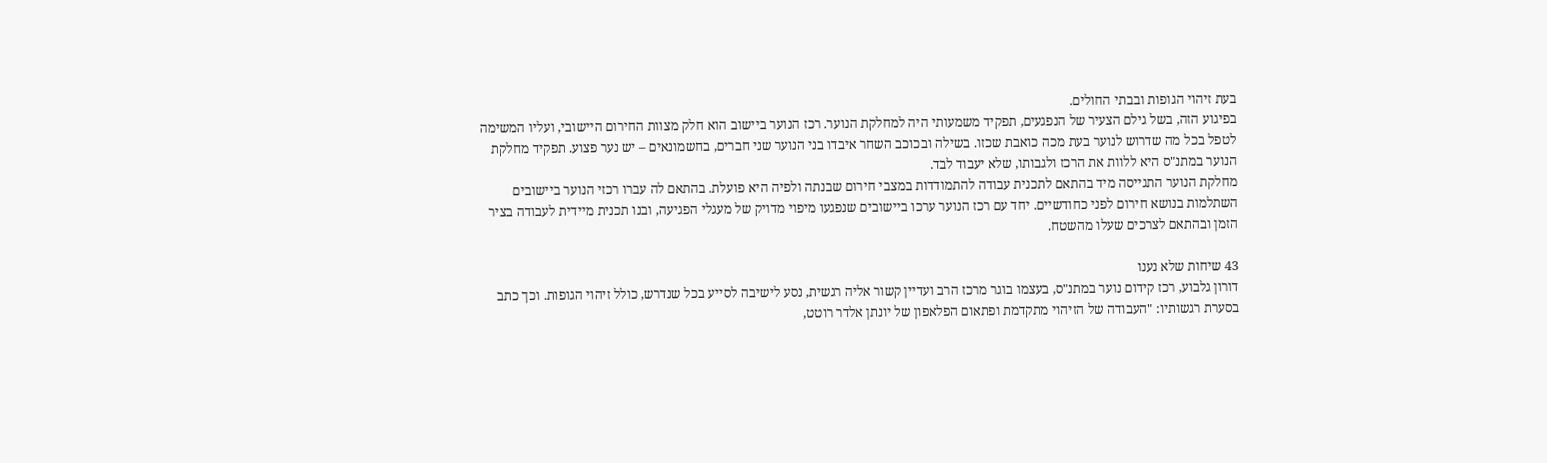בעת זיהוי הגופות ובבתי החולים.
בפיגוע הזה, בשל גילם הצעיר של הנפגעים, תפקיד משמעותי היה למחלקת הנוער. רכז הנוער ביישוב הוא חלק מצוות החירום היישובי, ועליו המשימה לטפל בכל מה שדרוש לנוער בעת מכה כואבת שכזו. בשילה ובכוכב השחר איבדו בני הנוער שני חברים, בחשמונאים – יש נער פצוע. תפקיד מחלקת הנוער במתנ"ס היא ללוות את הרכז ולגבותו, שלא יעבוד לבד.
מחלקת הנוער התגייסה מיד בהתאם לתכנית עבודה להתמודדות במצבי חירום שבנתה ולפיה היא פועלת. בהתאם לה עברו רכזי הנוער ביישובים השתלמות בנושא חירום לפני כחודשיים. יחד עם רכז הנוער ערכו ביישובים שנפגעו מיפוי מדויק של מעגלי הפגיעה, ובנו תכנית מיידית לעבודה בציר הזמן ובהתאם לצרכים שעלו מהשטח.

43 שיחות שלא נענו
דורון גלבוע, רכז קידום נוער במתנ"ס, בעצמו בוגר מרכז הרב ועדיין קשור אליה רגשית, נסע לישיבה לסייע בכל שנדרש, כולל זיהוי הגופות. וכך כתב בסערת רגשותיו: "העבודה של הזיהוי מתקדמת ופתאום הפלאפון של יונתן אלדר רוטט,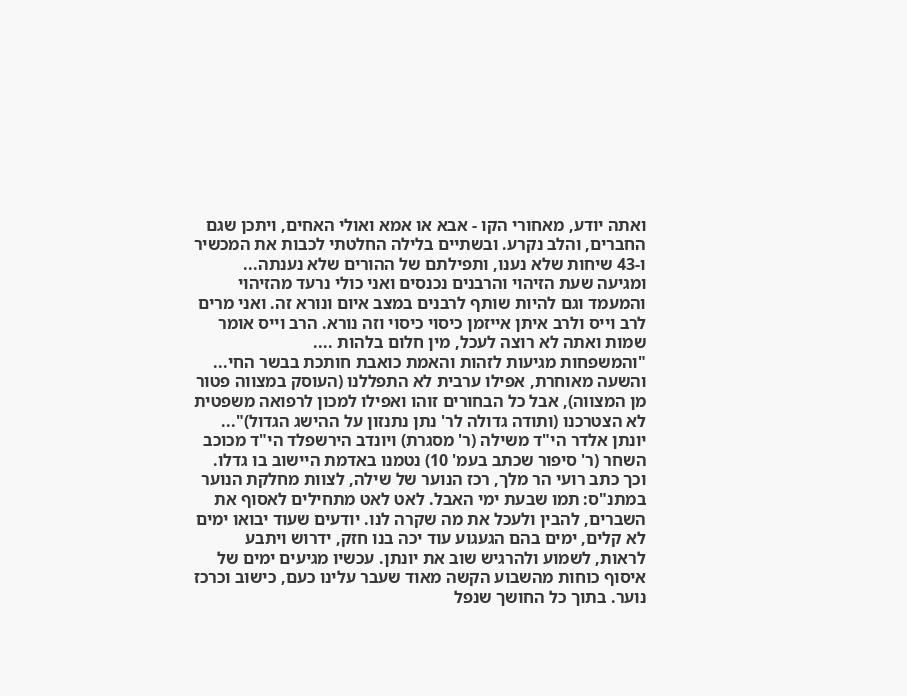ואתה יודע, מאחורי הקו - אבא או אמא ואולי האחים, ויתכן שגם החברים, והלב נקרע. ובשתיים בלילה החלטתי לכבות את המכשיר ו-43 שיחות שלא נענו, ותפילתם של ההורים שלא נענתה... ומגיעה שעת הזיהוי והרבנים נכנסים ואני כולי נרעד מהזיהוי והמעמד וגם להיות שותף לרבנים במצב איום ונורא זה. ואני מרים לרב וייס ולרב איתן אייזמן כיסוי כיסוי וזה נורא. הרב וייס אומר שמות ואתה לא רוצה לעכל, מין חלום בלהות ....
"והמשפחות מגיעות לזהות והאמת כואבת חותכת בבשר החי... והשעה מאוחרת, אפילו ערבית לא התפללנו (העוסק במצווה פטור מן המצווה), אבל כל הבחורים זוהו ואפילו למכון לרפואה משפטית לא הצטרכנו (ותודה גדולה לר' נתן נתנזון על ההישג הגדול)"...
יונתן אלדר הי"ד משילה (ר' מסגרת) ויונדב הירשפלד הי"ד מכוכב השחר (ר' סיפור שכתב בעמ' 10) נטמנו באדמת היישוב בו גדלו.
וכך כתב רועי הר מלך, רכז הנוער של שילה, לצוות מחלקת הנוער במתנ"ס: תמו שבעת ימי האבל. לאט לאט מתחילים לאסוף את השברים, להבין ולעכל את מה שקרה לנו. יודעים שעוד יבואו ימים לא קלים, ימים בהם הגעגוע עוד יכה בנו חזק, ידרוש ויתבע לראות, לשמוע ולהרגיש שוב את יונתן. עכשיו מגיעים ימים של איסוף כוחות מהשבוע הקשה מאוד שעבר עלינו כעם, כישוב וכרכז נוער. בתוך כל החושך שנפל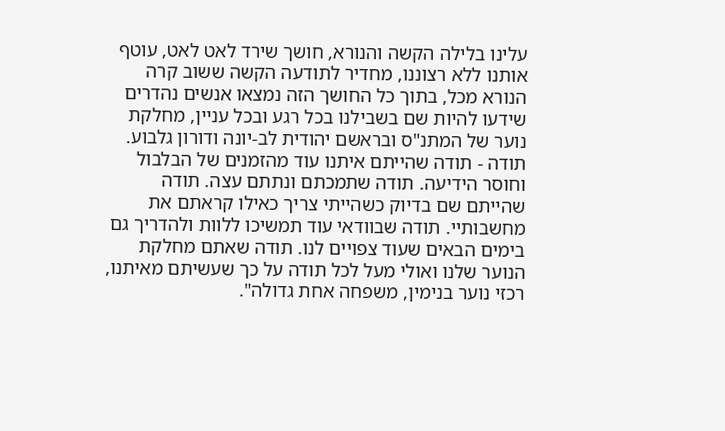עלינו בלילה הקשה והנורא, חושך שירד לאט לאט, עוטף אותנו ללא רצוננו, מחדיר לתודעה הקשה ששוב קרה הנורא מכל, בתוך כל החושך הזה נמצאו אנשים נהדרים שידעו להיות שם בשבילנו בכל רגע ובכל עניין, מחלקת נוער של המתנ"ס ובראשם יהודית לב-יונה ודורון גלבוע. תודה - תודה שהייתם איתנו עוד מהזמנים של הבלבול וחוסר הידיעה. תודה שתמכתם ונתתם עצה. תודה שהייתם שם בדיוק כשהייתי צריך כאילו קראתם את מחשבותיי. תודה שבוודאי עוד תמשיכו ללוות ולהדריך גם בימים הבאים שעוד צפויים לנו. תודה שאתם מחלקת הנוער שלנו ואולי מעל לכל תודה על כך שעשיתם מאיתנו, רכזי נוער בנימין, משפחה אחת גדולה".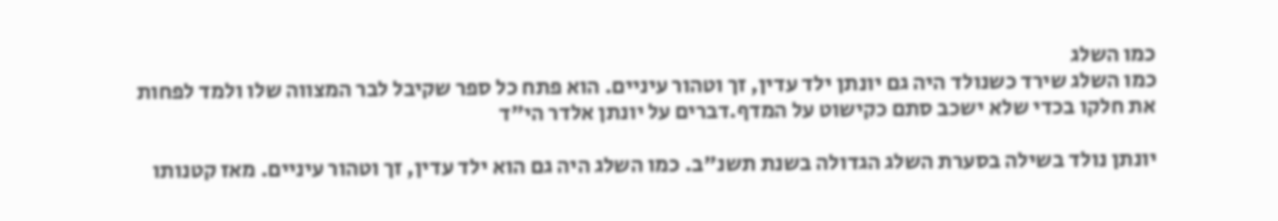כמו השלג
כמו השלג שירד כשנולד היה גם יונתן ילד עדין, זך וטהור עיניים. הוא פתח כל ספר שקיבל לבר המצווה שלו ולמד לפחות את חלקו בכדי שלא ישכב סתם כקישוט על המדף.דברים על יונתן אלדר הי"ד

יונתן נולד בשילה בסערת השלג הגדולה בשנת תשנ"ב. כמו השלג היה גם הוא ילד עדין, זך וטהור עיניים. מאז קטנותו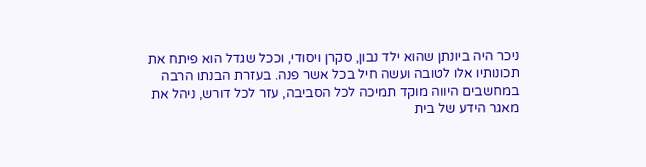ניכר היה ביונתן שהוא ילד נבון, סקרן ויסודי, וככל שגדל הוא פיתח את תכונותיו אלו לטובה ועשה חיל בכל אשר פנה. בעזרת הבנתו הרבה במחשבים היווה מוקד תמיכה לכל הסביבה, עזר לכל דורש, ניהל את מאגר הידע של בית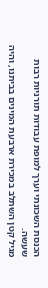הכנסת השכונתי וערך למופת עבודות תורניות רבות שעשה.
מגיל קטן השתלב במכירת ארבעת המינים בביתנו, והיה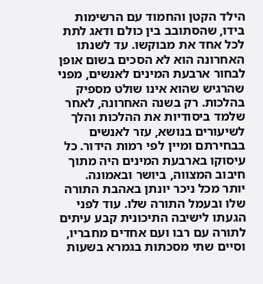הילד הקטן והחמוד עם הרשימות בידו, שהסתובב בין כולם ודאג לתת לכל אחד את מבוקשו. עד לשנתו האחרונה הוא לא הסכים בשום אופן לבחור ארבעת המינים לאנשים, מפני שהרגיש שהוא אינו שולט מספיק בהלכות. רק בשנה האחרונה, לאחר שלמד ביסודיות את ההלכות והלך לשיעורים בנושא, עזר לאנשים בבחירתם ומיין לפי רמות הידור. כל עיסוקו בארבעת המינים היה מתוך חיבוב המצווה, ביושר ובאמונה.
יותר מכל ניכר יונתן באהבת התורה שלו ובעמל התורה שלו. עוד לפני הגעתו לישיבה התיכונית קבע עיתים לתורה עם רבו ועם אחדים מחבריו, וסיים שתי מסכתות בגמרא בשעות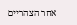אחר הצהריים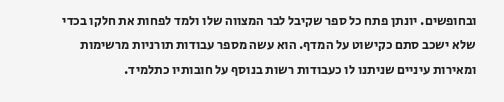ובחופשים. יונתן פתח כל ספר שקיבל לבר המצווה שלו ולמד לפחות את חלקו בכדי שלא ישכב סתם כקישוט על המדף. הוא עשה מספר עבודות תורניות מרשימות ומאירות עיניים שניתנו לו כעבודות רשות בנוסף על חובותיו כתלמיד.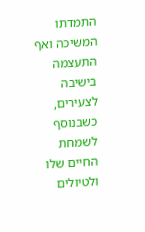התמדתו המשיכה ואף התעצמה בישיבה לצעירים, כשבנוסף לשמחת החיים שלו ולטיולים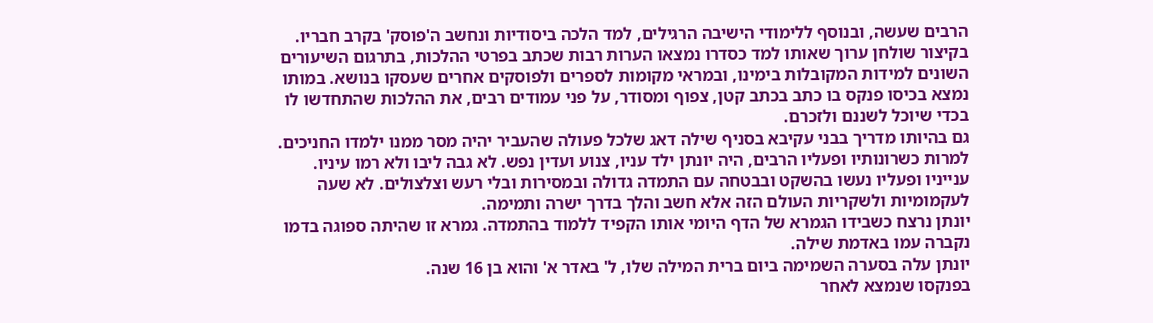הרבים שעשה, ובנוסף ללימודי הישיבה הרגילים, למד הלכה ביסודיות ונחשב ה'פוסק' בקרב חבריו. בקיצור שולחן ערוך שאותו למד כסדרו נמצאו הערות רבות שכתב בפרטי ההלכות, בתרגום השיעורים השונים למידות המקובלות בימינו, ובמראי מקומות לספרים ולפוסקים אחרים שעסקו בנושא. במותו נמצא בכיסו פנקס בו כתב בכתב קטן, צפוף ומסודר, על פני עמודים רבים, את ההלכות שהתחדשו לו בכדי שיוכל לשננם ולזכרם.
גם בהיותו מדריך בבני עקיבא בסניף שילה דאג שלכל פעולה שהעביר יהיה מסר ממנו ילמדו החניכים. למרות כשרונותיו ופעליו הרבים, היה יונתן ילד עניו, צנוע ועדין נפש. לא גבה ליבו ולא רמו עיניו. ענייניו ופעליו נעשו בהשקט ובבטחה עם התמדה גדולה ובמסירות ובלי רעש וצלצולים. לא שעה לעקמומיות ולשקריות העולם הזה אלא חשב והלך בדרך ישרה ותמימה.
יונתן נרצח כשבידו הגמרא של הדף היומי אותו הקפיד ללמוד בהתמדה. גמרא זו שהיתה ספוגה בדמו נקברה עמו באדמת שילה.
יונתן עלה בסערה השמימה ביום ברית המילה שלו, ל' באדר א' והוא בן 16 שנה.
בפנקסו שנמצא לאחר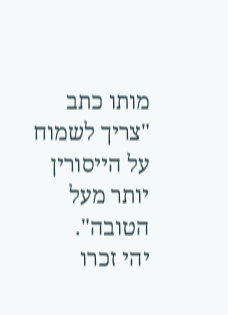מותו כתב "צריך לשמוח על הייסורין יותר מעל הטובה".
יהי זכרו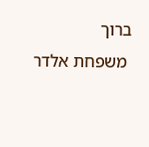ברוך
 משפחת אלדר